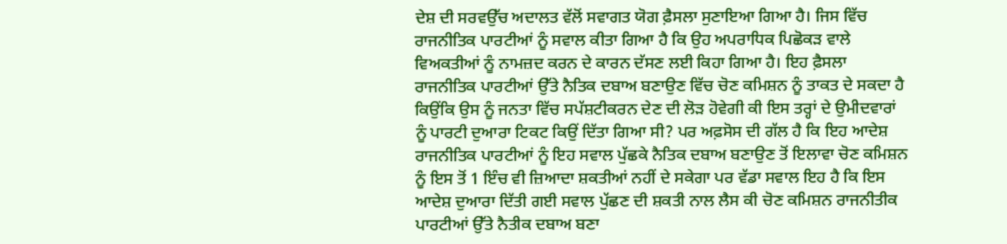ਦੇਸ਼ ਦੀ ਸਰਵਉੱਚ ਅਦਾਲਤ ਵੱਲੋਂ ਸਵਾਗਤ ਯੋਗ ਫ਼ੈਸਲਾ ਸੁਣਾਇਆ ਗਿਆ ਹੈ। ਜਿਸ ਵਿੱਚ ਰਾਜਨੀਤਿਕ ਪਾਰਟੀਆਂ ਨੂੰ ਸਵਾਲ ਕੀਤਾ ਗਿਆ ਹੈ ਕਿ ਉਹ ਅਪਰਾਧਿਕ ਪਿਛੋਕੜ ਵਾਲੇ ਵਿਅਕਤੀਆਂ ਨੂੰ ਨਾਮਜ਼ਦ ਕਰਨ ਦੇ ਕਾਰਨ ਦੱਸਣ ਲਈ ਕਿਹਾ ਗਿਆ ਹੈ। ਇਹ ਫ਼ੈਸਲਾ ਰਾਜਨੀਤਿਕ ਪਾਰਟੀਆਂ ਉੱਤੇ ਨੈਤਿਕ ਦਬਾਅ ਬਣਾਉਣ ਵਿੱਚ ਚੋਣ ਕਮਿਸ਼ਨ ਨੂੰ ਤਾਕਤ ਦੇ ਸਕਦਾ ਹੈ ਕਿਉਂਕਿ ਉਸ ਨੂੰ ਜਨਤਾ ਵਿੱਚ ਸਪੱਸ਼ਟੀਕਰਨ ਦੇਣ ਦੀ ਲੋੜ ਹੋਵੇਗੀ ਕੀ ਇਸ ਤਰ੍ਹਾਂ ਦੇ ਉਮੀਦਵਾਰਾਂ ਨੂੰ ਪਾਰਟੀ ਦੁਆਰਾ ਟਿਕਟ ਕਿਉਂ ਦਿੱਤਾ ਗਿਆ ਸੀ? ਪਰ ਅਫ਼ਸੋਸ ਦੀ ਗੱਲ ਹੈ ਕਿ ਇਹ ਆਦੇਸ਼ ਰਾਜਨੀਤਿਕ ਪਾਰਟੀਆਂ ਨੂੰ ਇਹ ਸਵਾਲ ਪੁੱਛਕੇ ਨੈਤਿਕ ਦਬਾਅ ਬਣਾਉਣ ਤੋਂ ਇਲਾਵਾ ਚੋਣ ਕਮਿਸ਼ਨ ਨੂੰ ਇਸ ਤੋਂ 1 ਇੰਚ ਵੀ ਜ਼ਿਆਦਾ ਸ਼ਕਤੀਆਂ ਨਹੀਂ ਦੇ ਸਕੇਗਾ ਪਰ ਵੱਡਾ ਸਵਾਲ ਇਹ ਹੈ ਕਿ ਇਸ ਆਦੇਸ਼ ਦੁਆਰਾ ਦਿੱਤੀ ਗਈ ਸਵਾਲ ਪੁੱਛਣ ਦੀ ਸ਼ਕਤੀ ਨਾਲ ਲੈਸ ਕੀ ਚੋਣ ਕਮਿਸ਼ਨ ਰਾਜਨੀਤੀਕ ਪਾਰਟੀਆਂ ਉੱਤੇ ਨੈਤੀਕ ਦਬਾਅ ਬਣਾ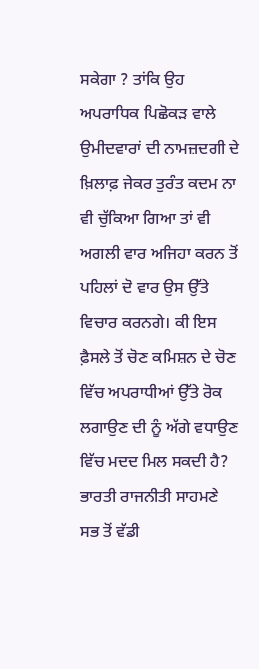ਸਕੇਗਾ ? ਤਾਂਕਿ ਉਹ ਅਪਰਾਧਿਕ ਪਿਛੋਕੜ ਵਾਲੇ ਉਮੀਦਵਾਰਾਂ ਦੀ ਨਾਮਜ਼ਦਗੀ ਦੇ ਖ਼ਿਲਾਫ਼ ਜੇਕਰ ਤੁਰੰਤ ਕਦਮ ਨਾ ਵੀ ਚੁੱਕਿਆ ਗਿਆ ਤਾਂ ਵੀ ਅਗਲੀ ਵਾਰ ਅਜਿਹਾ ਕਰਨ ਤੋਂ ਪਹਿਲਾਂ ਦੋ ਵਾਰ ਉਸ ਉੱਤੇ ਵਿਚਾਰ ਕਰਨਗੇ। ਕੀ ਇਸ ਫ਼ੈਸਲੇ ਤੋਂ ਚੋਣ ਕਮਿਸ਼ਨ ਦੇ ਚੋਣ ਵਿੱਚ ਅਪਰਾਧੀਆਂ ਉੱਤੇ ਰੋਕ ਲਗਾਉਣ ਦੀ ਨੂੰ ਅੱਗੇ ਵਧਾਉਣ ਵਿੱਚ ਮਦਦ ਮਿਲ ਸਕਦੀ ਹੈ?
ਭਾਰਤੀ ਰਾਜਨੀਤੀ ਸਾਹਮਣੇ ਸਭ ਤੋਂ ਵੱਡੀ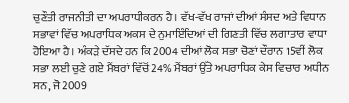ਚੁਣੌਤੀ ਰਾਜਨੀਤੀ ਦਾ ਅਪਰਾਧੀਕਰਨ ਹੈ। ਵੱਖ-ਵੱਖ ਰਾਜਾਂ ਦੀਆਂ ਸੰਸਦ ਅਤੇ ਵਿਧਾਨ ਸਭਾਵਾਂ ਵਿੱਚ ਅਪਰਾਧਿਕ ਅਕਸ ਦੇ ਨੁਮਾਇੰਦਿਆਂ ਦੀ ਗਿਣਤੀ ਵਿੱਚ ਲਗਾਤਾਰ ਵਾਧਾ ਹੋਇਆ ਹੈ। ਅੰਕੜੇ ਦੱਸਦੇ ਹਨ ਕਿ 2004 ਦੀਆਂ ਲੋਕ ਸਭਾ ਚੋਣਾਂ ਦੌਰਾਨ 15ਵੀਂ ਲੋਕ ਸਭਾ ਲਈ ਚੁਣੇ ਗਏ ਮੈਂਬਰਾਂ ਵਿੱਚੋਂ 24% ਮੈਂਬਰਾਂ ਉੱਤੇ ਅਪਰਾਧਿਕ ਕੇਸ ਵਿਚਾਰ ਅਧੀਨ ਸਨ, ਜੋ 2009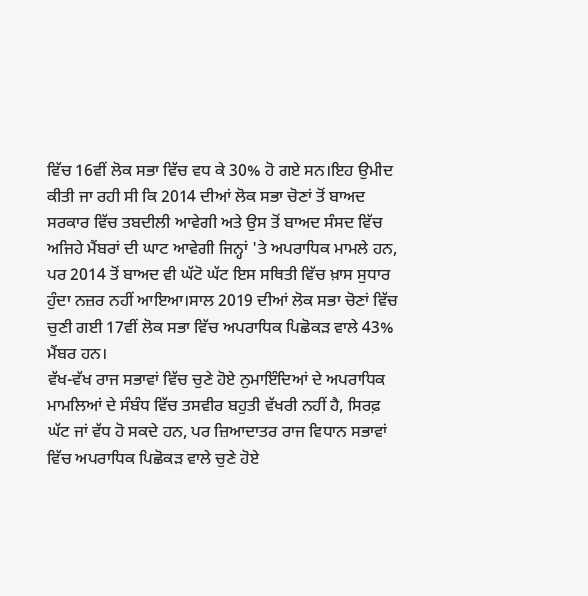ਵਿੱਚ 16ਵੀਂ ਲੋਕ ਸਭਾ ਵਿੱਚ ਵਧ ਕੇ 30% ਹੋ ਗਏ ਸਨ।ਇਹ ਉਮੀਦ ਕੀਤੀ ਜਾ ਰਹੀ ਸੀ ਕਿ 2014 ਦੀਆਂ ਲੋਕ ਸਭਾ ਚੋਣਾਂ ਤੋਂ ਬਾਅਦ ਸਰਕਾਰ ਵਿੱਚ ਤਬਦੀਲੀ ਆਵੇਗੀ ਅਤੇ ਉਸ ਤੋਂ ਬਾਅਦ ਸੰਸਦ ਵਿੱਚ ਅਜਿਹੇ ਮੈਂਬਰਾਂ ਦੀ ਘਾਟ ਆਵੇਗੀ ਜਿਨ੍ਹਾਂ 'ਤੇ ਅਪਰਾਧਿਕ ਮਾਮਲੇ ਹਨ, ਪਰ 2014 ਤੋਂ ਬਾਅਦ ਵੀ ਘੱਟੋ ਘੱਟ ਇਸ ਸਥਿਤੀ ਵਿੱਚ ਖ਼ਾਸ ਸੁਧਾਰ ਹੁੰਦਾ ਨਜ਼ਰ ਨਹੀਂ ਆਇਆ।ਸਾਲ 2019 ਦੀਆਂ ਲੋਕ ਸਭਾ ਚੋਣਾਂ ਵਿੱਚ ਚੁਣੀ ਗਈ 17ਵੀਂ ਲੋਕ ਸਭਾ ਵਿੱਚ ਅਪਰਾਧਿਕ ਪਿਛੋਕੜ ਵਾਲੇ 43% ਮੈਂਬਰ ਹਨ।
ਵੱਖ-ਵੱਖ ਰਾਜ ਸਭਾਵਾਂ ਵਿੱਚ ਚੁਣੇ ਹੋਏ ਨੁਮਾਇੰਦਿਆਂ ਦੇ ਅਪਰਾਧਿਕ ਮਾਮਲਿਆਂ ਦੇ ਸੰਬੰਧ ਵਿੱਚ ਤਸਵੀਰ ਬਹੁਤੀ ਵੱਖਰੀ ਨਹੀਂ ਹੈ, ਸਿਰਫ਼ ਘੱਟ ਜਾਂ ਵੱਧ ਹੋ ਸਕਦੇ ਹਨ, ਪਰ ਜ਼ਿਆਦਾਤਰ ਰਾਜ ਵਿਧਾਨ ਸਭਾਵਾਂ ਵਿੱਚ ਅਪਰਾਧਿਕ ਪਿਛੋਕੜ ਵਾਲੇ ਚੁਣੇ ਹੋਏ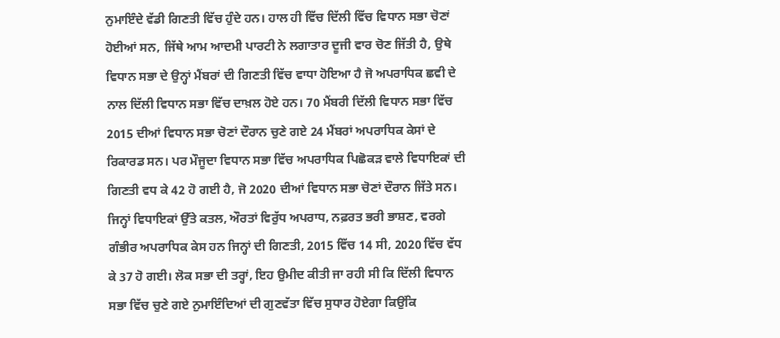ਨੁਮਾਇੰਦੇ ਵੱਡੀ ਗਿਣਤੀ ਵਿੱਚ ਹੁੰਦੇ ਹਨ। ਹਾਲ ਹੀ ਵਿੱਚ ਦਿੱਲੀ ਵਿੱਚ ਵਿਧਾਨ ਸਭਾ ਚੋਣਾਂ ਹੋਈਆਂ ਸਨ, ਜਿੱਥੇ ਆਮ ਆਦਮੀ ਪਾਰਟੀ ਨੇ ਲਗਾਤਾਰ ਦੂਜੀ ਵਾਰ ਚੋਣ ਜਿੱਤੀ ਹੈ, ਉਥੇ ਵਿਧਾਨ ਸਭਾ ਦੇ ਉਨ੍ਹਾਂ ਮੈਂਬਰਾਂ ਦੀ ਗਿਣਤੀ ਵਿੱਚ ਵਾਧਾ ਹੋਇਆ ਹੈ ਜੋ ਅਪਰਾਧਿਕ ਛਵੀ ਦੇ ਨਾਲ ਦਿੱਲੀ ਵਿਧਾਨ ਸਭਾ ਵਿੱਚ ਦਾਖ਼ਲ ਹੋਏ ਹਨ। 70 ਮੈਂਬਰੀ ਦਿੱਲੀ ਵਿਧਾਨ ਸਭਾ ਵਿੱਚ 2015 ਦੀਆਂ ਵਿਧਾਨ ਸਭਾ ਚੋਣਾਂ ਦੌਰਾਨ ਚੁਣੇ ਗਏ 24 ਮੈਂਬਰਾਂ ਅਪਰਾਧਿਕ ਕੇਸਾਂ ਦੇ ਰਿਕਾਰਡ ਸਨ। ਪਰ ਮੌਜੂਦਾ ਵਿਧਾਨ ਸਭਾ ਵਿੱਚ ਅਪਰਾਧਿਕ ਪਿਛੋਕੜ ਵਾਲੇ ਵਿਧਾਇਕਾਂ ਦੀ ਗਿਣਤੀ ਵਧ ਕੇ 42 ਹੋ ਗਈ ਹੈ, ਜੋ 2020 ਦੀਆਂ ਵਿਧਾਨ ਸਭਾ ਚੋਣਾਂ ਦੌਰਾਨ ਜਿੱਤੇ ਸਨ। ਜਿਨ੍ਹਾਂ ਵਿਧਾਇਕਾਂ ਉੱਤੇ ਕਤਲ, ਔਰਤਾਂ ਵਿਰੁੱਧ ਅਪਰਾਧ, ਨਫ਼ਰਤ ਭਰੀ ਭਾਸ਼ਣ, ਵਰਗੇ ਗੰਭੀਰ ਅਪਰਾਧਿਕ ਕੇਸ ਹਨ ਜਿਨ੍ਹਾਂ ਦੀ ਗਿਣਤੀ, 2015 ਵਿੱਚ 14 ਸੀ, 2020 ਵਿੱਚ ਵੱਧ ਕੇ 37 ਹੋ ਗਈ। ਲੋਕ ਸਭਾ ਦੀ ਤਰ੍ਹਾਂ, ਇਹ ਉਮੀਦ ਕੀਤੀ ਜਾ ਰਹੀ ਸੀ ਕਿ ਦਿੱਲੀ ਵਿਧਾਨ ਸਭਾ ਵਿੱਚ ਚੁਣੇ ਗਏ ਨੁਮਾਇੰਦਿਆਂ ਦੀ ਗੁਣਵੱਤਾ ਵਿੱਚ ਸੁਧਾਰ ਹੋਏਗਾ ਕਿਉਂਕਿ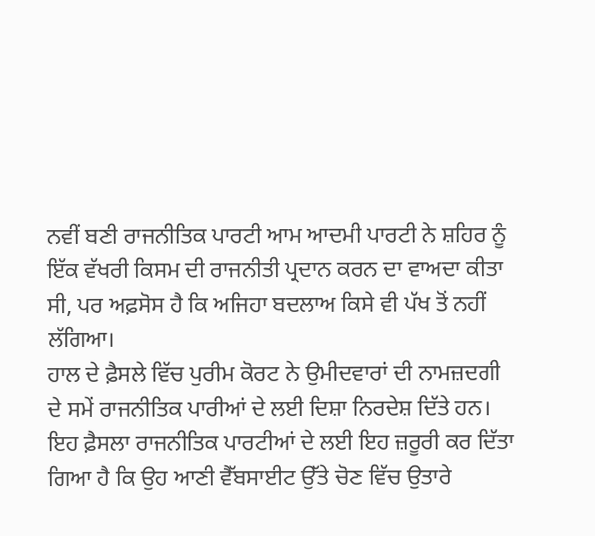ਨਵੀਂ ਬਣੀ ਰਾਜਨੀਤਿਕ ਪਾਰਟੀ ਆਮ ਆਦਮੀ ਪਾਰਟੀ ਨੇ ਸ਼ਹਿਰ ਨੂੰ ਇੱਕ ਵੱਖਰੀ ਕਿਸਮ ਦੀ ਰਾਜਨੀਤੀ ਪ੍ਰਦਾਨ ਕਰਨ ਦਾ ਵਾਅਦਾ ਕੀਤਾ ਸੀ, ਪਰ ਅਫ਼ਸੋਸ ਹੈ ਕਿ ਅਜਿਹਾ ਬਦਲਾਅ ਕਿਸੇ ਵੀ ਪੱਖ ਤੋਂ ਨਹੀਂ ਲੱਗਿਆ।
ਹਾਲ ਦੇ ਫ਼ੈਸਲੇ ਵਿੱਚ ਪੁਰੀਮ ਕੋਰਟ ਨੇ ਉਮੀਦਵਾਰਾਂ ਦੀ ਨਾਮਜ਼ਦਗੀ ਦੇ ਸਮੇਂ ਰਾਜਨੀਤਿਕ ਪਾਰੀਆਂ ਦੇ ਲਈ ਦਿਸ਼ਾ ਨਿਰਦੇਸ਼ ਦਿੱਤੇ ਹਨ। ਇਹ ਫ਼ੈਸਲਾ ਰਾਜਨੀਤਿਕ ਪਾਰਟੀਆਂ ਦੇ ਲਈ ਇਹ ਜ਼ਰੂਰੀ ਕਰ ਦਿੱਤਾ ਗਿਆ ਹੈ ਕਿ ਉਹ ਆਣੀ ਵੈੱਬਸਾਈਟ ਉੱਤੇ ਚੋਣ ਵਿੱਚ ਉਤਾਰੇ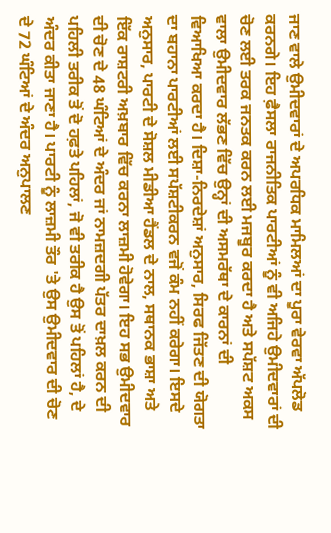ਜਾਣ ਵਾਲੇ ਉਮੀਦਵਾਰਾਂ ਦੇ ਅਪਰਧਿਕ ਮਾਮਿਲਆਂ ਦਾ ਪੂਰਾ ਵੇਰਵਾ ਅੱਪਲੋਡ ਕਰਨਗੇ। ਇਹ ਫ਼ੈਸਲਾ ਰਾਜਨੀਤਿਕ ਪਾਰਟੀਆਂ ਨੂੰ ਵੀ ਅਜਿਹੇ ਉਮੀਦਵਾਰਾਂ ਦੀ ਚੋਣ ਲਈ ਤਰਕ ਜਨਤਕ ਕਰਨ ਲਈ ਮਜਬੂਰ ਕਰਦਾ ਹੈ ਅਤੇ ਸਪੱਸ਼ਟ ਅਕਸ ਵਾਲਾ ਉਮੀਦਵਾਰ ਲੱਭਣ ਵਿੱਚ ਉਨ੍ਹਾਂ ਦੀ ਅਸਮਰੱਥਾ ਦੇ ਕਾਰਨਾਂ ਦੀ ਵਿਆਖਿਆ ਕਰਦਾ ਹੈ। ਦਿਸ਼ਾ-ਨਿਰਦੇਸ਼ਾਂ ਅਨੁਸਾਰ, ਸਿਰਫ ਜਿੱਤਣ ਦੀ ਯੋਗਤਾ ਦਾ ਬਹਾਨਾ ਪਾਰਟੀਆਂ ਲਈ ਸਪੱਸ਼ਟੀਕਰਨ ਵਜੋਂ ਕੰਮ ਨਹੀਂ ਕਰੇਗਾ। ਇਸਦੇ ਅਨੁਸਾਰ, ਪਾਰਟੀ ਦੇ ਸੋਸ਼ਲ ਮੀਡੀਆ ਹੈਂਡਲ ਦੇ ਨਾਲ, ਸਥਾਨਕ ਭਾਸ਼ਾ ਅਤੇ ਇੱਕ ਰਾਸ਼ਟਰੀ ਅਖ਼ਬਾਰ ਵਿੱਚ ਕਰਨਾ ਲਾਜ਼ਮੀ ਹੋਵੇਗਾ। ਇਹ ਸਭ ਉਮੀਦਵਾਰ ਦੀ ਚੋਣ ਦੇ 48 ਘੰਟਿਆਂ ਦੇ ਅੰਦਰ ਜਾਂ ਨਾਮਜ਼ਦਗੀ ਪੱਤਰ ਦਾਖ਼ਲ ਕਰਨ ਦੀ ਪਹਿਲੀ ਤਰੀਕ ਤੋਂ ਦੋ ਹਫ਼ਤੇ ਪਹਿਲਾਂ, ਜੋ ਵੀ ਤਰੀਕ ਹੈ ਉਸ ਤੋਂ ਪਹਿਲਾਂ ਹੈ, ਦੇ ਅੰਦਰ ਕੀਤਾ ਜਾਣਾ ਹੈ। ਪਾਰਟੀ ਨੂੰ ਲਾਜ਼ਮੀ ਤੌਰ 'ਤੇ ਉਸ ਉਮੀਦਵਾਰ ਦੀ ਚੋਣ ਦੇ 72 ਘੰਟਿਆਂ ਦੇ ਅੰਦਰ ਅਨੁਪਾਲਣ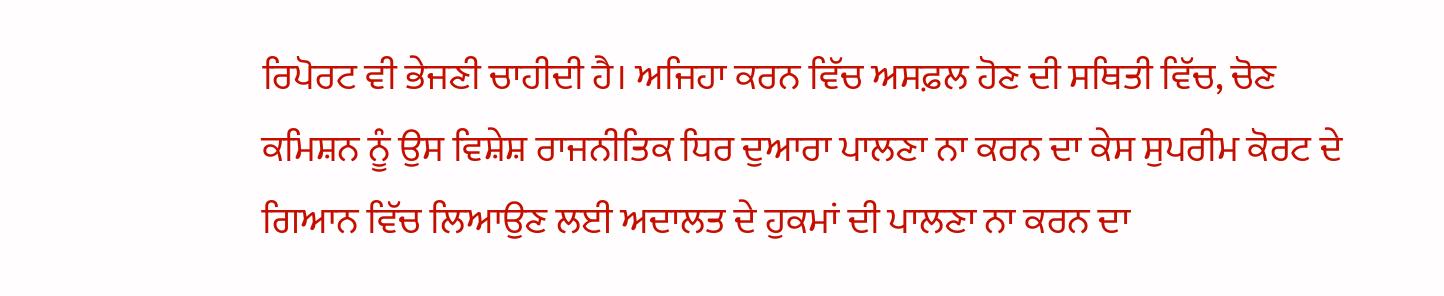ਰਿਪੋਰਟ ਵੀ ਭੇਜਣੀ ਚਾਹੀਦੀ ਹੈ। ਅਜਿਹਾ ਕਰਨ ਵਿੱਚ ਅਸਫ਼ਲ ਹੋਣ ਦੀ ਸਥਿਤੀ ਵਿੱਚ, ਚੋਣ ਕਮਿਸ਼ਨ ਨੂੰ ਉਸ ਵਿਸ਼ੇਸ਼ ਰਾਜਨੀਤਿਕ ਧਿਰ ਦੁਆਰਾ ਪਾਲਣਾ ਨਾ ਕਰਨ ਦਾ ਕੇਸ ਸੁਪਰੀਮ ਕੋਰਟ ਦੇ ਗਿਆਨ ਵਿੱਚ ਲਿਆਉਣ ਲਈ ਅਦਾਲਤ ਦੇ ਹੁਕਮਾਂ ਦੀ ਪਾਲਣਾ ਨਾ ਕਰਨ ਦਾ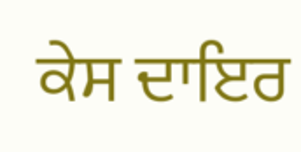ਕੇਸ ਦਾਇਰ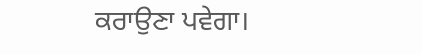ਕਰਾਉਣਾ ਪਵੇਗਾ।